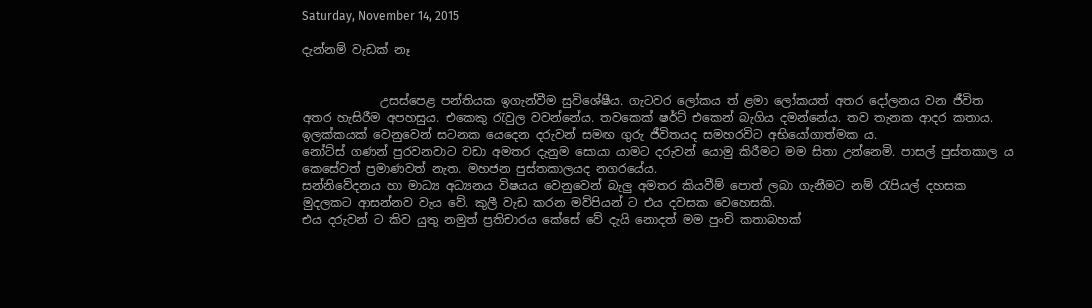Saturday, November 14, 2015

දැන්නම් වැඩක් නෑ


             උසස්පෙළ පන්තියක ඉගැන්වීම සුවිශේෂීය. ගැටවර ලෝකය ත් ළමා ලෝකයත් අතර දෝලනය වන ජීවිත අතර හැසිරීම අපහසුය. එකෙකු රැවුල වවන්නේය. තවකෙක් ෂර්ට් එකෙන් බැගිය දමන්නේය. තව තැනක ආදර කතාය.
ඉලක්කයක් වෙනුවෙන් සටනක යෙදෙන දරුවන් සමඟ ගුරු ජීවිතයද සමහරවිට අභියෝගාත්මක ය.
නෝට්ස් ගණන් පුරවනවාට වඩා අමතර දැනුම සොයා යාමට දරුවන් යොමු කිරීමට මම සිතා උන්නෙමි. පාසල් පුස්තකාල ය කෙසේවත් ප්‍රමාණවත් නැත. මහජන පුස්තකාලයද නගරයේය.
සන්නිවේදනය හා මාධ්‍ය අධ්‍යනය විෂයය වෙනුවෙන් බැලු අමතර කියවීම් පොත් ලබා ගැනීමට නම් රැපියල් දහසක මුදලකට ආසන්නව වැය වේ. කුලී වැඩ කරන මව්පියන් ට එය දවසක වෙහෙසකි.
එය දරුවන් ට කිව යුතු නමුත් ප්‍රතිචාරය කේසේ වේ දැයි නොදත් මම පුංචි කතාබහක්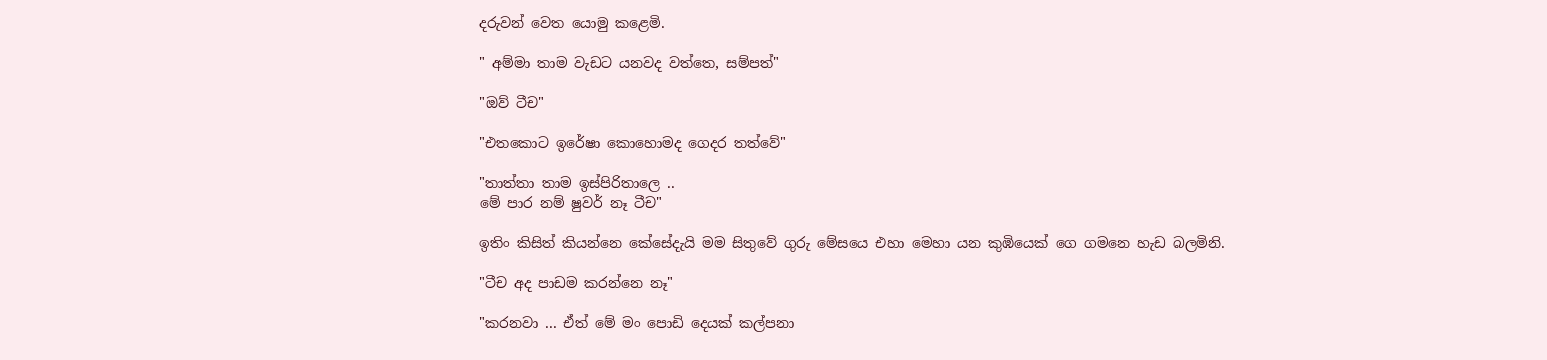දරුවන් වෙත යොමු කළෙමි.

" අම්මා තාම වැඩට යනවද වත්තෙ, සම්පත්"

"ඔව් ටීච"

"එතකොට ඉරේෂා කොහොමද ගෙදර තත්වේ"

"තාත්තා තාම ඉස්පිරිතාලෙ ..
මේ පාර නම් ෂුවර් නෑ ටීච"

ඉතිං කිසිත් කියන්නෙ කේසේදැයි මම සිතුවේ ගුරු මේසයෙ එහා මෙහා යන කුඹියෙක් ගෙ ගමනෙ හැඩ බලමිනි.

"ටීච අද පාඩම කරන්නෙ නෑ"

"කරනවා ... ඒත් මේ මං පොඩි දෙයක් කල්පනා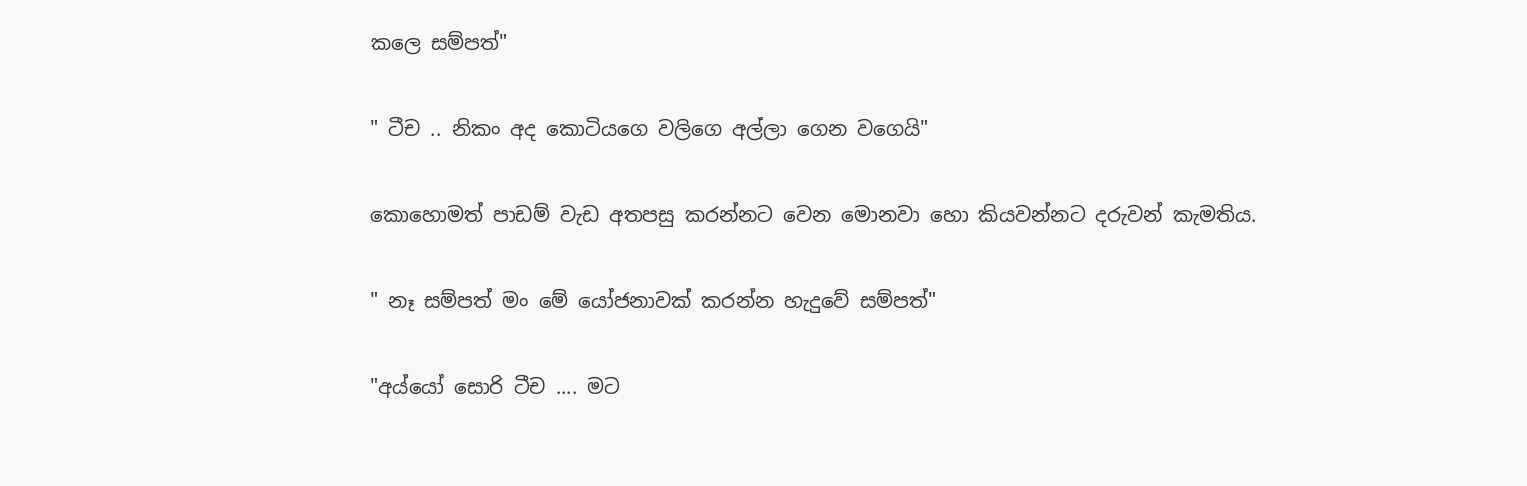කලෙ සම්පත්"

" ටීච .. නිකං අද කොටියගෙ වලිගෙ අල්ලා ගෙන වගෙයි"

කොහොමත් පාඩම් වැඩ අතපසු කරන්නට වෙන මොනවා හො කියවන්නට දරුවන් කැමතිය.

" නෑ සම්පත් මං මේ යෝජනාවක් කරන්න හැදුවේ සම්පත්"

"අය්යෝ සොරි ටීච .... මට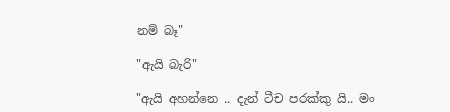නම් බෑ"

"ඇයි බැරි"

"ඇයි අහන්නෙ .. දැන් ටීච පරක්කු යි.. මං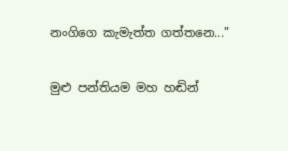නංගිගෙ කැමැත්ත ගත්තනෙ..."

මුළු පන්තියම මහ හඬින්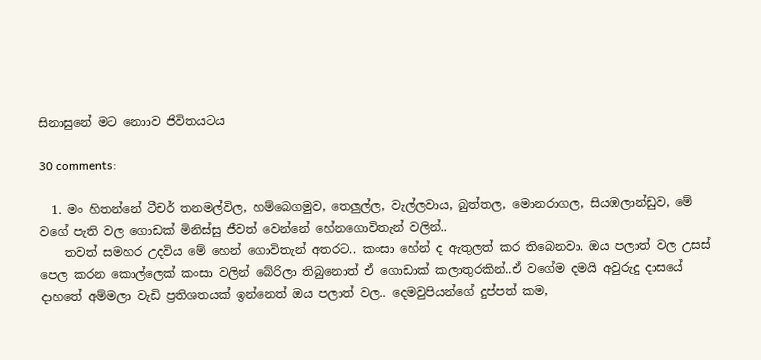සිනාසුනේ මට නොාව ජිවිතයටය

30 comments:

  1. මං හිතන්නේ ටීචර් තනමල්විල, හම්බෙගමුව, තෙලුල්ල, වැල්ලවාය, බුත්තල, මොනරාගල, සියඹලාන්ඩුව, මේ වගේ පැති වල ගොඩක් මිනිස්සු ජීවත් වෙන්නේ හේනගොවිතැන් වලින්..
    තවත් සමහර උදවිය මේ හෙන් ගොවිතැන් අතරට.. කංසා හේන් ද ඇතුලත් කර තිබෙනවා. ඔය පලාත් වල උසස් පෙල කරන කොල්ලෙක් කංසා වලින් බේරිලා තිබුනොත් ඒ ගොඩාක් කලාතුරකින්..ඒ වගේම දමයි අවුරුදු දාසයේ දාහතේ අම්මලා වැඩි ප්‍රතිශතයක් ඉන්නෙත් ඔය පලාත් වල.. දෙමවුපියන්ගේ දුප්පත් කම,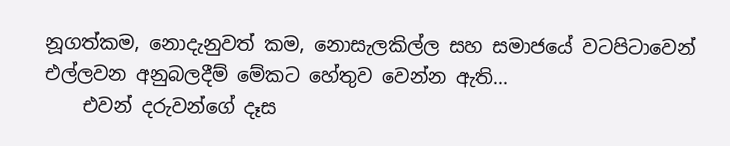නූගත්කම, නොදැනුවත් කම, නොසැලකිල්ල සහ සමාජයේ වටපිටාවෙන් එල්ලවන අනුබලදීම් මේකට හේතුව වෙන්න ඇති...
    එවන් දරුවන්ගේ දෑස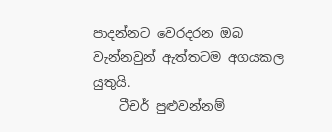පාදන්නට වෙරදරන ඔබ වැන්නවුන් ඇත්තටම අගයකල යුතුයි.
    ටීචර් පුළුවන්නම්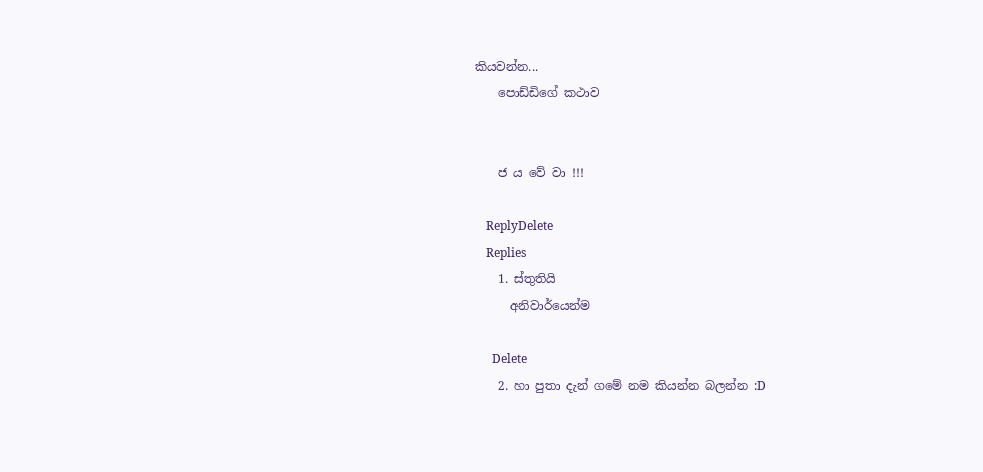කියවන්න...
    පොඩ්ඩිගේ කථාව


    ජ ය වේ වා !!!

    ReplyDelete
    Replies
    1. ස්තුතියි
      අනිවාර්යෙන්ම

      Delete
    2. හා පුතා දැන් ගමේ නම කියන්න බලන්න :D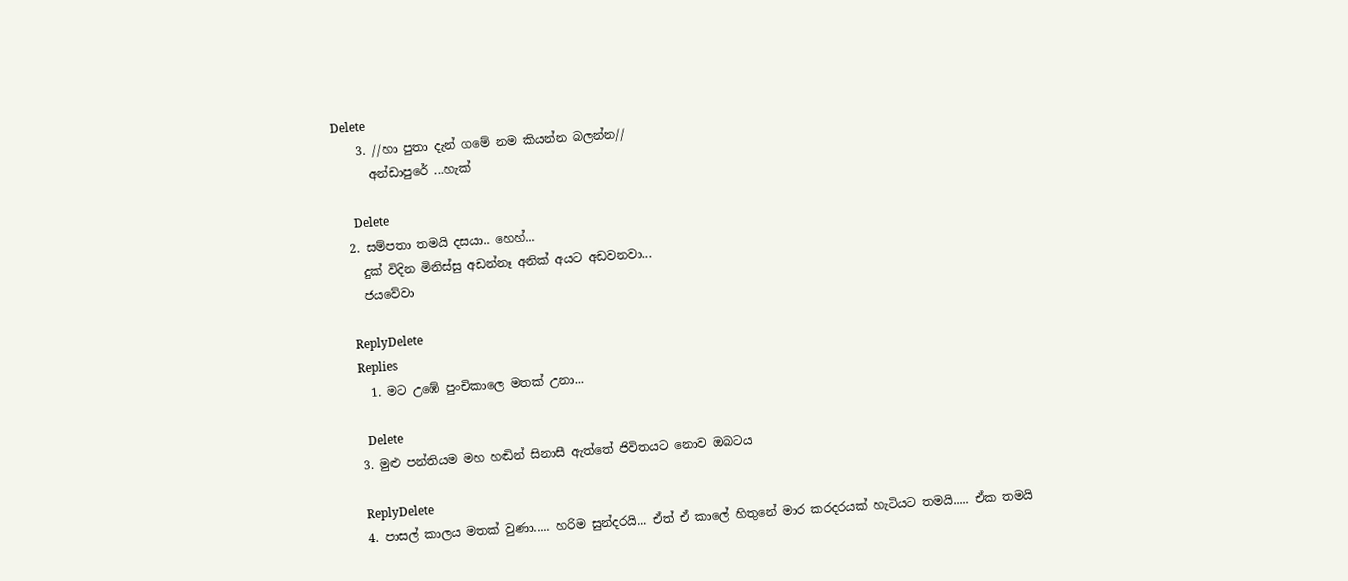Delete
    3. //හා පුතා දැන් ගමේ නම කියන්න බලන්න//
      අන්ඩාපුරේ ...හැක්

      Delete
  2. සම්පතා තමයි දසයා.. හෙහ්...
    දුක් විදින මිනිස්සු අඩන්නෑ අනික් අයට අඩවනවා...
    ජයවේවා

    ReplyDelete
    Replies
    1. මට උඹේ පුංචිකාලෙ මතක් උනා...

      Delete
  3. මුළු පන්තියම මහ හඬින් සිනාසී ඇත්තේ ජිවිතයට නොව ඔබටය

    ReplyDelete
  4. පාසල් කාලය මතක් වුණා..... හරිම සුන්දරයි... ඒත් ඒ කාලේ හිතුනේ මාර කරදරයක් හැටියට තමයි..... ඒක තමයි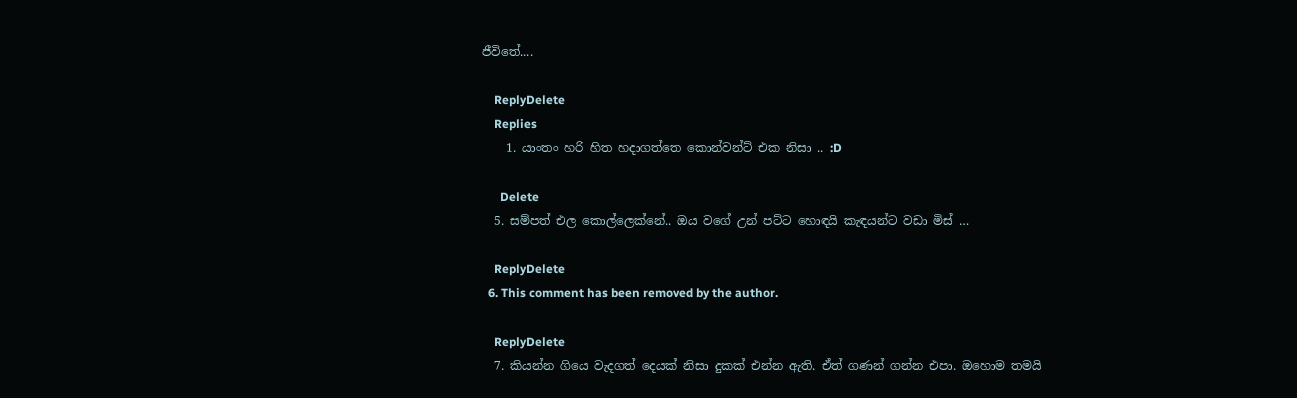ජීවිතේ....

    ReplyDelete
    Replies
    1. යාංතං හරි හිත හදාගත්තෙ කොන්වන්ට් එක නිසා .. :D

      Delete
  5. සම්පත් එල කොල්ලෙක්නේ.. ඔය වගේ උන් පට්ට හොඳයි කැඳයන්ට වඩා මිස් …

    ReplyDelete
  6. This comment has been removed by the author.

    ReplyDelete
  7. කියන්න ගියෙ වැදගත් දෙයක් නිසා දුකක් එන්න ඇති. ඒත් ගණන් ගන්න එපා. ඔහොම තමයි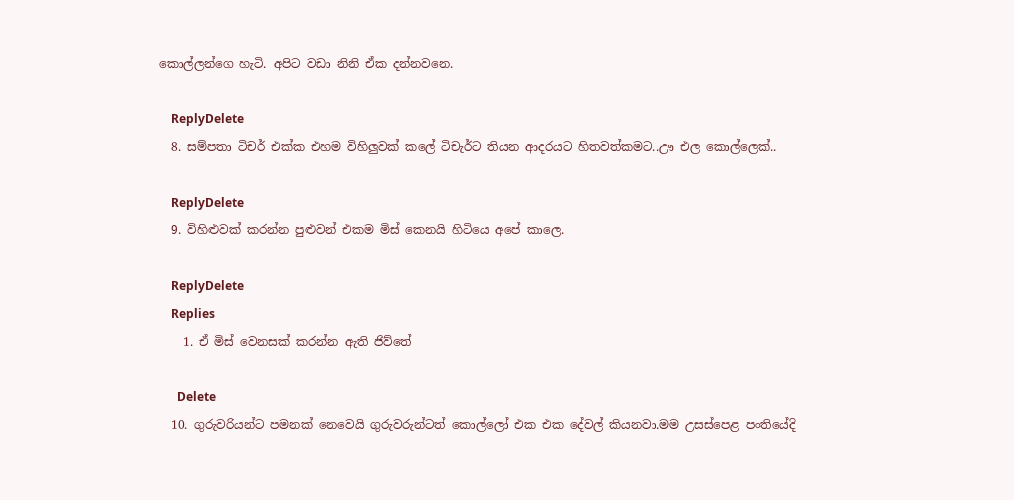කොල්ලන්ගෙ හැටි. අපිට වඩා නිනි ඒක දන්නවනෙ.

    ReplyDelete
  8. සම්පතා ටිචර් එක්ක එහම විහිලුවක් කලේ ටිචැර්ට තියන ආදරයට හිතවත්කමට..ඌ එල කොල්ලෙක්..

    ReplyDelete
  9. විහිළුවක් කරන්න පුළුවන් එකම මිස් කෙනයි හිටියෙ අපේ කාලෙ.

    ReplyDelete
    Replies
    1. ඒ මිස් වෙනසක් කරන්න ඇති ජිව්තේ

      Delete
  10. ගුරුවරියන්ට පමනක් නෙවෙයි ගුරුවරුන්ටත් කොල්ලෝ එක එක දේවල් කියනවා.මම උසස්පෙළ පංතියේදි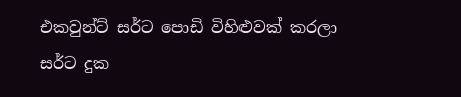එකවුන්ට් සර්ට පොඩි විහිළුවක් කරලා සර්ට දුක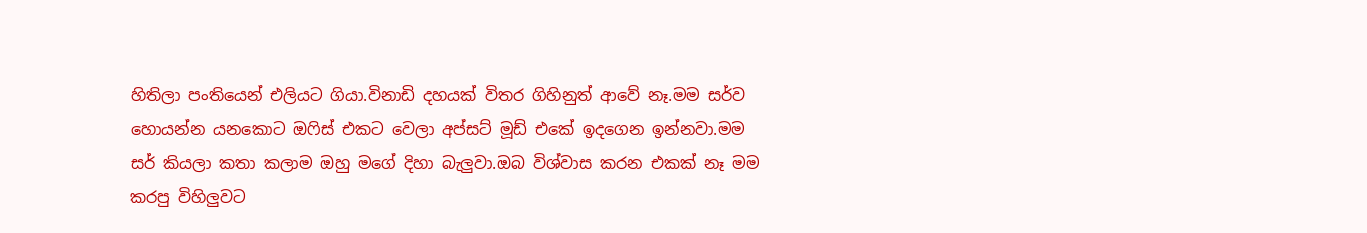හිතිලා පංතියෙන් එලියට ගියා.විනාඩි දහයක් විතර ගිහිනුත් ආවේ නෑ.මම සර්ව හොයන්න යනකොට ඔෆිස් එකට වෙලා අප්සට් මූඩ් එකේ ඉදගෙන ඉන්නවා.මම සර් කියලා කතා කලාම ඔහු මගේ දිහා බැලුවා.ඔබ විශ්වාස කරන එකක් නෑ මම කරපු විහිලුවට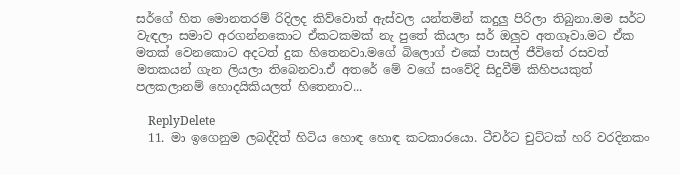සර්ගේ හිත මොනතරම් රිදිලද කිව්වොත් ඇස්වල යන්තමින් කදුලු පිරිලා තිබුනා.මම සර්ට වැඳලා සමාව අරගන්නකොට ඒකටකමක් නැ පුතේ කියලා සර් ඔලුව අතගෑවා.මට ඒක මතක් වෙනකොට අදටත් දුක හිතෙනවා.මගේ බිලොග් එකේ පාසල් ජීවිතේ රසවත් මතකයන් ගැන ලියලා තිබෙනවා.ඒ අතරේ මේ වගේ සංවේදි සිදුවීම් කිහිපයකුත් පලකලානම් හොදයිකියලත් හිතෙනාව...

    ReplyDelete
  11. මා ඉගෙනුම ලබද්දිත් හිටිය හොඳ හොඳ කටකාරයො. ටීචර්ට චුට්ටක් හරි වරදිනකං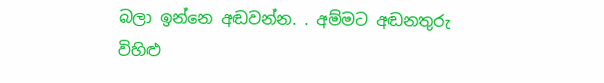බලා ඉන්නෙ අඬවන්න. . අම්මට අඬනතුරු විහිළු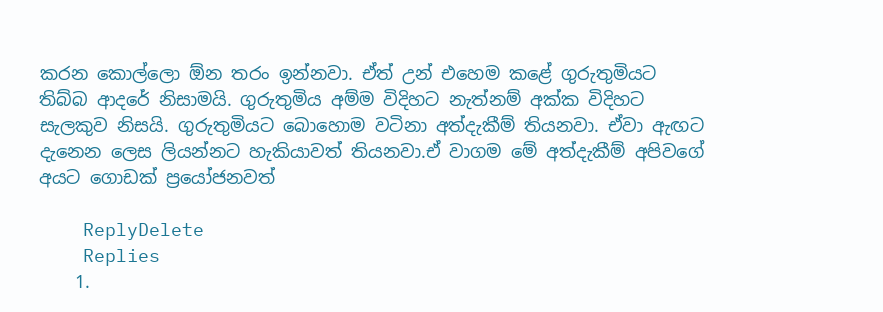කරන කොල්ලො ඕන තරං ඉන්නවා. ඒත් උන් එහෙම කළේ ගුරුතුමියට තිබ්බ ආදරේ නිසාමයි. ගුරුතුමිය අම්ම විදිහට නැත්නම් අක්ක විදිහට සැලකුව නිසයි. ගුරුතුමියට බොහොම වටිනා අත්දැකීම් තියනවා. ඒවා ඇඟට දැනෙන ලෙස ලියන්නට හැකියාවත් තියනවා.ඒ වාගම මේ අත්දැකීම් අපිවගේ අයට ගොඩක් ප්‍රයෝජනවත්

    ReplyDelete
    Replies
    1.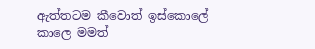ඇත්තටම කීවොත් ඉස්කොලේ කාලෙ මමත්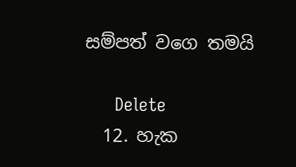සම්පත් වගෙ තමයි

      Delete
  12. හැක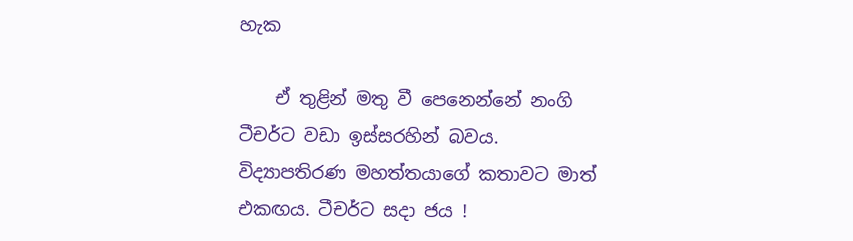හැක

    ඒ තුළින් මතු වී පෙනෙන්නේ නංගි ටීචර්ට වඩා ඉස්සරහින් බවය. විද්‍යාපතිරණ මහත්තයාගේ කතාවට මාත් එකඟය. ටීචර්ට සදා ජය !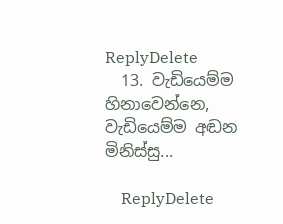ReplyDelete
  13. වැඩියෙම්ම හිනාවෙන්නෙ, වැඩියෙම්ම අඬන මිනිස්සු...

    ReplyDelete